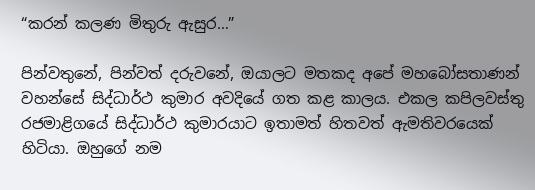“කරන් කලණ මිතුරු ඇසුර…”

පින්වතුනේ, පින්වත් දරුවනේ, ඔයාලට මතකද අපේ මහබෝසතාණන් වහන්සේ සිද්ධාර්ථ කුමාර අවදියේ ගත කළ කාලය. එකල කපිලවස්තු රජමාළිගයේ සිද්ධාර්ථ කුමාරයාට ඉතාමත් හිතවත් ඇමතිවරයෙක් හිටියා. ඔහුගේ නම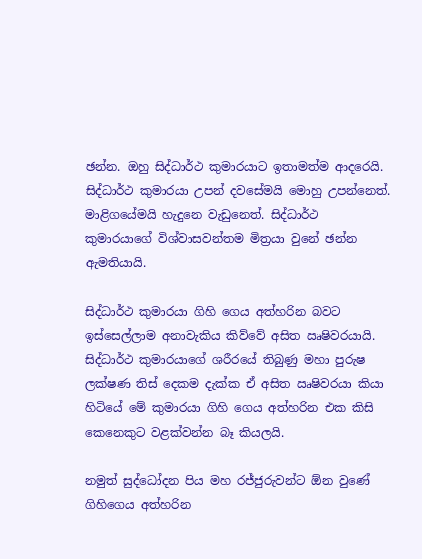ඡන්න. ඔහු සිද්ධාර්ථ කුමාරයාට ඉතාමත්ම ආදරෙයි. සිද්ධාර්ථ කුමාරයා උපන් දවසේමයි මොහු උපන්නෙත්. මාළිගයේමයි හැදුනෙ වැඩුනෙත්. සිද්ධාර්ථ කුමාරයාගේ විශ්වාසවන්තම මිත්‍රයා වුනේ ඡන්න ඇමතියායි.

සිද්ධාර්ථ කුමාරයා ගිහි ගෙය අත්හරින බවට ඉස්සෙල්ලාම අනාවැකිය කිව්වේ අසිත ඍෂිවරයායි. සිද්ධාර්ථ කුමාරයාගේ ශරීරයේ තිබුණු මහා පුරුෂ ලක්ෂණ තිස් දෙකම දැක්ක ඒ අසිත ඍෂිවරයා කියා හිටියේ මේ කුමාරයා ගිහි ගෙය අත්හරින එක කිසි කෙනෙකුට වළක්වන්න බෑ කියලයි.

නමුත් සුද්ධෝදන පිය මහ රජ්ජුරුවන්ට ඕන වුණේ ගිහිගෙය අත්හරින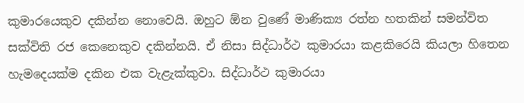කුමාරයෙකුව දකින්න නොවෙයි. ඔහුට ඕන වුණේ මාණික්‍ය රත්න හතකින් සමන්විත සක්විති රජ කෙනෙකුව දකින්නයි. ඒ නිසා සිද්ධාර්ථ කුමාරයා කළකිරෙයි කියලා හිතෙන හැමදෙයක්ම දකින එක වැළැක්කුවා. සිද්ධාර්ථ කුමාරයා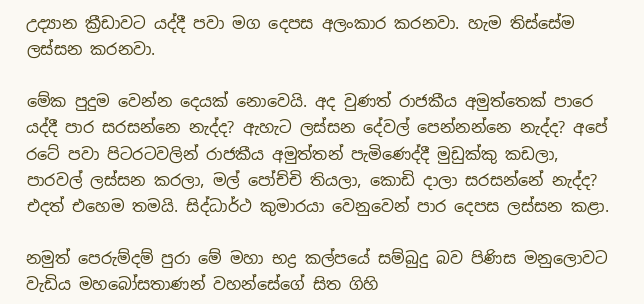උද්‍යාන ක්‍රීඩාවට යද්දී පවා මග දෙපස අලංකාර කරනවා. හැම තිස්සේම ලස්සන කරනවා.

මේක පුදුම වෙන්න දෙයක් නොවෙයි. අද වුණත් රාජකීය අමුත්තෙක් පාරෙ යද්දී පාර සරසන්නෙ නැද්ද? ඇහැට ලස්සන දේවල් පෙන්නන්නෙ නැද්ද? අපේ රටේ පවා පිටරටවලින් රාජකීය අමුත්තන් පැමිණෙද්දී මුඩුක්කු කඩලා, පාරවල් ලස්සන කරලා, මල් පෝච්චි තියලා, කොඩි දාලා සරසන්නේ නැද්ද? එදත් එහෙම තමයි. සිද්ධාර්ථ කුමාරයා වෙනුවෙන් පාර දෙපස ලස්සන කළා.

නමුත් පෙරුම්දම් පුරා මේ මහා භද්‍ර කල්පයේ සම්බුදු බව පිණිස මනුලොවට වැඩිය මහබෝසතාණන් වහන්සේගේ සිත ගිහි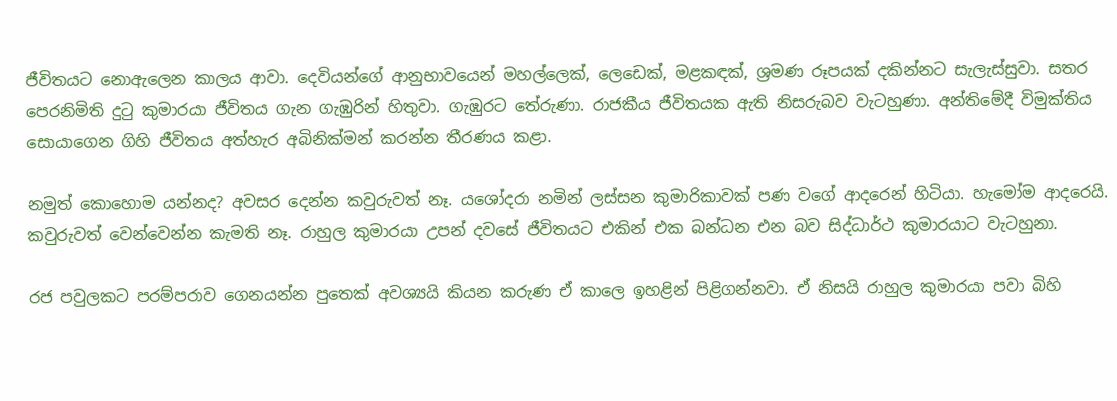ජීවිතයට නොඇලෙන කාලය ආවා. දෙවියන්ගේ ආනුභාවයෙන් මහල්ලෙක්, ලෙඩෙක්, මළකඳක්, ශ්‍රමණ රූපයක් දකින්නට සැලැස්සුවා. සතර පෙරනිමිති දුටු කුමාරයා ජීවිතය ගැන ගැඹුරින් හිතුවා. ගැඹුරට තේරුණා. රාජකීය ජීවිතයක ඇති නිසරුබව වැටහුණා. අන්තිමේදී විමුක්තිය සොයාගෙන ගිහි ජීවිතය අත්හැර අබිනික්මන් කරන්න තීරණය කළා.

නමුත් කොහොම යන්නද? අවසර දෙන්න කවුරුවත් නෑ. යශෝදරා නමින් ලස්සන කුමාරිකාවක් පණ වගේ ආදරෙන් හිටියා. හැමෝම ආදරෙයි. කවුරුවත් වෙන්වෙන්න කැමති නෑ. රාහුල කුමාරයා උපන් දවසේ ජීවිතයට එකින් එක බන්ධන එන බව සිද්ධාර්ථ කුමාරයාට වැටහුනා.

රජ පවුලකට පරම්පරාව ගෙනයන්න පුතෙක් අවශ්‍යයි කියන කරුණ ඒ කාලෙ ඉහළින් පිළිගන්නවා. ඒ නිසයි රාහුල කුමාරයා පවා බිහි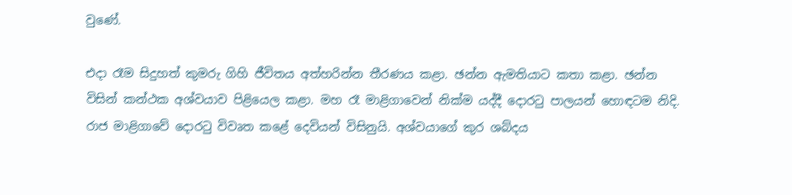වුණේ.

එදා රෑම සිදුහත් කුමරු ගිහි ජීවිතය අත්හරින්න තීරණය කළා. ඡන්න ඇමතියාට කතා කළා. ඡන්න විසින් කන්ථක අශ්වයාව පිළියෙල කළා. මහ රෑ මාළිගාවෙන් නික්ම යද්දී දොරටු පාලයන් හොඳටම නිදි. රාජ මාළිගාවේ දොරටු විවෘත කළේ දෙවියන් විසිනුයි. අශ්වයාගේ කුර ශබ්දය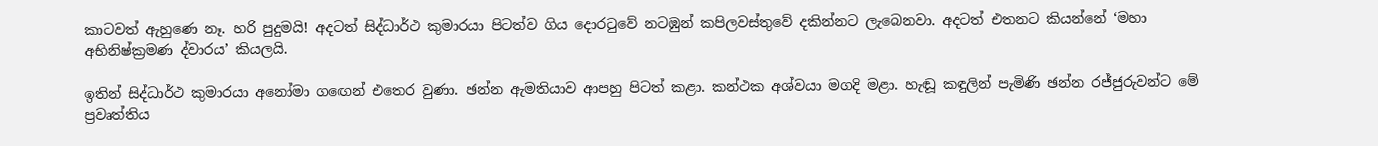කාටවත් ඇහුණෙ නෑ. හරි පුදුමයි! අදටත් සිද්ධාර්ථ කුමාරයා පිටත්ව ගිය දොරටුවේ නටඹුන් කපිලවස්තුවේ දකින්නට ලැබෙනවා. අදටත් එතනට කියන්නේ ‘මහා අභිනිෂ්ක්‍රමණ ද්වාරය’ කියලයි.

ඉතින් සිද්ධාර්ථ කුමාරයා අනෝමා ගඟෙන් එතෙර වුණා. ඡන්න ඇමතියාව ආපහු පිටත් කළා. කන්ථක අශ්වයා මගදි මළා. හැඬූ කඳුලින් පැමිණි ඡන්න රජ්ජුරුවන්ට මේ ප්‍රවෘත්තිය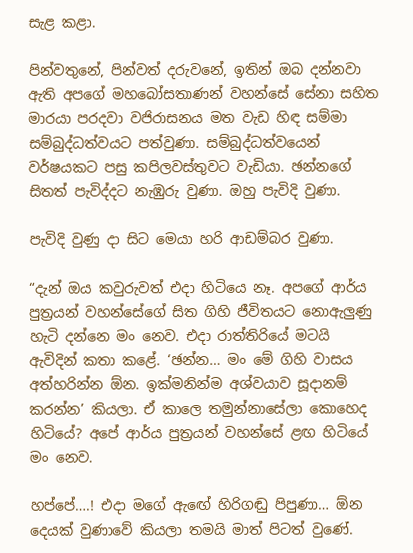සැළ කළා.

පින්වතුනේ, පින්වත් දරුවනේ, ඉතින් ඔබ දන්නවා ඇති අපගේ මහබෝසතාණන් වහන්සේ සේනා සහිත මාරයා පරදවා වජිරාසනය මත වැඩ හිඳ සම්මා සම්බුද්ධත්වයට පත්වුණා. සම්බුද්ධත්වයෙන් වර්ෂයකට පසු කපිලවස්තුවට වැඩියා. ඡන්නගේ සිතත් පැවිද්දට නැඹුරු වුණා. ඔහු පැවිදි වුණා.

පැවිදි වුණු දා සිට මෙයා හරි ආඩම්බර වුණා.

“දැන් ඔය කවුරුවත් එදා හිටියෙ නෑ. අපගේ ආර්ය පුත්‍රයන් වහන්සේගේ සිත ගිහි ජීවිතයට නොඇලුණු හැටි දන්නෙ මං නෙව. එදා රාත්තිරියේ මටයි ඇවිදින් කතා කළේ. ‘ඡන්න… මං මේ ගිහි වාසය අත්හරින්න ඕන. ඉක්මනින්ම අශ්වයාව සූදානම් කරන්න’ කියලා. ඒ කාලෙ තමුන්නාසේලා කොහෙද හිටියේ? අපේ ආර්ය පුත්‍රයන් වහන්සේ ළඟ හිටියේ මං නෙව.

හප්පේ….! එදා මගේ ඇඟේ හිරිගඬු පිපුණා… ඕන දෙයක් වුණාවේ කියලා තමයි මාත් පිටත් වුණේ.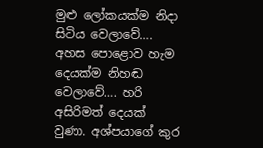මුළු ලෝකයක්ම නිදා සිටිය වෙලාවේ…. අහස පොළොව හැම දෙයක්ම නිහඬ වෙලාවේ…. හරි අසිරිමත් දෙයක් වුණා. අශ්පයාගේ කුර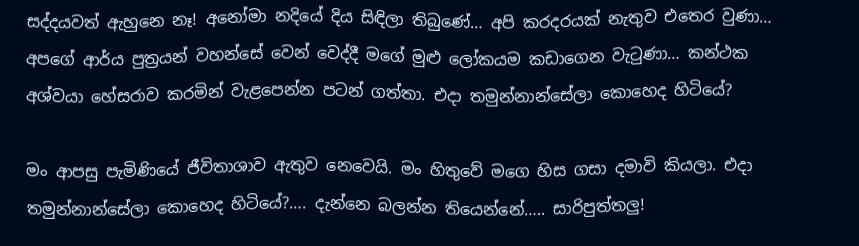සද්දයවත් ඇහුනෙ නෑ! අනෝමා නදියේ දිය සිඳිලා තිබුණේ… අපි කරදරයක් නැතුව එතෙර වුණා… අපගේ ආර්ය පුත්‍රයන් වහන්සේ වෙන් වෙද්දී මගේ මුළු ලෝකයම කඩාගෙන වැටුණා… කන්ථක අශ්වයා හේසරාව කරමින් වැළපෙන්න පටන් ගත්තා. එදා තමුන්නාන්සේලා කොහෙද හිටියේ?

මං ආපසු පැමිණියේ ජීවිතාශාව ඇතුව නෙවෙයි. මං හිතුවේ මගෙ හිස ගසා දමාවි කියලා. එදා තමුන්නාන්සේලා කොහෙද හිටියේ?…. දැන්නෙ බලන්න තියෙන්නේ….. සාරිපුත්තලු!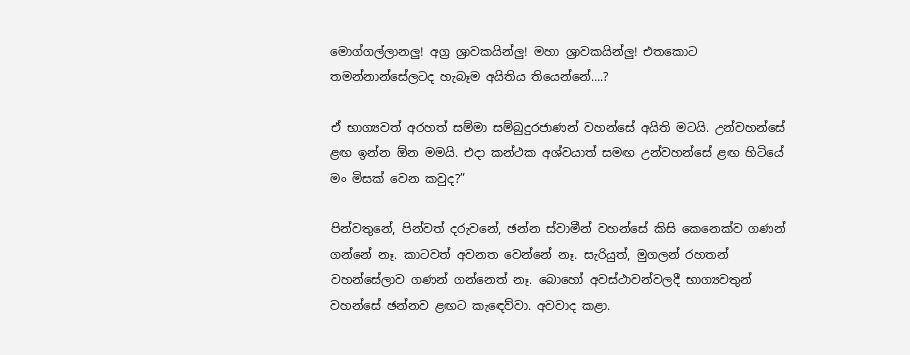මොග්ගල්ලානලු! අග්‍ර ශ්‍රාවකයින්ලු! මහා ශ්‍රාවකයින්ලු! එතකොට තමන්නාන්සේලටද හැබෑම අයිතිය තියෙන්නේ….?

ඒ භාග්‍යවත් අරහත් සම්මා සම්බුදුරජාණන් වහන්සේ අයිති මටයි. උන්වහන්සේ ළඟ ඉන්න ඕන මමයි. එදා කන්ථක අශ්වයාත් සමඟ උන්වහන්සේ ළඟ හිටියේ මං මිසක් වෙන කවුද?”

පින්වතුනේ, පින්වත් දරුවනේ, ඡන්න ස්වාමීන් වහන්සේ කිසි කෙනෙක්ව ගණන් ගන්නේ නෑ. කාටවත් අවනත වෙන්නේ නෑ. සැරියුත්, මුගලන් රහතන් වහන්සේලාව ගණන් ගන්නෙත් නෑ. බොහෝ අවස්ථාවන්වලදී භාග්‍යවතුන් වහන්සේ ඡන්නව ළඟට කැඳෙව්වා. අවවාද කළා.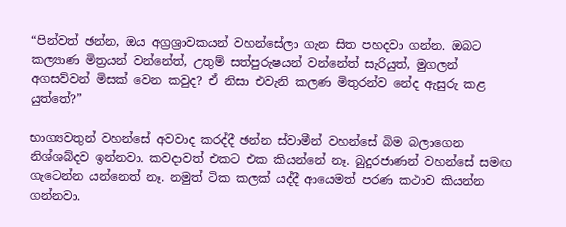“පින්වත් ඡන්න, ඔය අග්‍රශ්‍රාවකයන් වහන්සේලා ගැන සිත පහදවා ගන්න. ඔබට කල්‍යාණ මිත්‍රයන් වන්නේත්, උතුම් සත්පුරුෂයන් වන්නේත් සැරියුත්, මුගලන් අගසව්වන් මිසක් වෙන කවුද? ඒ නිසා එවැනි කලණ මිතුරන්ව නේද ඇසුරු කළ යුත්තේ?”

භාග්‍යවතුන් වහන්සේ අවවාද කරද්දී ඡන්න ස්වාමීන් වහන්සේ බිම බලාගෙන නිශ්ශබ්දව ඉන්නවා. කවදාවත් එකට එක කියන්නේ නෑ. බුදුරජාණන් වහන්සේ සමඟ ගැටෙන්න යන්නෙත් නෑ. නමුත් ටික කලක් යද්දී ආයෙමත් පරණ කථාව කියන්න ගන්නවා.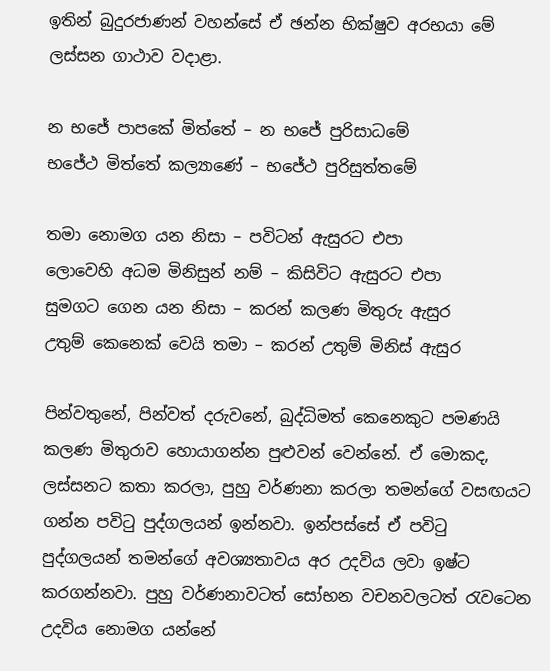ඉතින් බුදුරජාණන් වහන්සේ ඒ ඡන්න භික්ෂුව අරභයා මේ ලස්සන ගාථාව වදාළා.

න භජේ පාපකේ මිත්තේ – න භජේ පුරිසාධමේ
භජේථ මිත්තේ කල්‍යාණේ – භජේථ පුරිසුත්තමේ

තමා නොමග යන නිසා – පවිටන් ඇසුරට එපා
ලොවෙහි අධම මිනිසුන් නම් – කිසිවිට ඇසුරට එපා
සුමගට ගෙන යන නිසා – කරන් කලණ මිතුරු ඇසුර
උතුම් කෙනෙක් වෙයි තමා – කරන් උතුම් මිනිස් ඇසුර

පින්වතුනේ, පින්වත් දරුවනේ, බුද්ධිමත් කෙනෙකුට පමණයි කලණ මිතුරාව හොයාගන්න පුළුවන් වෙන්නේ. ඒ මොකද, ලස්සනට කතා කරලා, පුහු වර්ණනා කරලා තමන්ගේ වසඟයට ගන්න පවිටු පුද්ගලයන් ඉන්නවා. ඉන්පස්සේ ඒ පවිටු පුද්ගලයන් තමන්ගේ අවශ්‍යතාවය අර උදවිය ලවා ඉෂ්ට කරගන්නවා. පුහු වර්ණනාවටත් සෝභන වචනවලටත් රැවටෙන උදවිය නොමග යන්නේ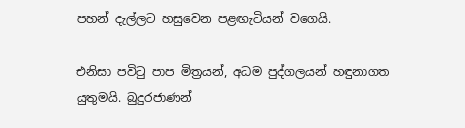පහන් දැල්ලට හසුවෙන පළඟැටියන් වගෙයි.

එනිසා පවිටු පාප මිත්‍රයන්, අධම පුද්ගලයන් හඳුනාගත යුතුමයි. බුදුරජාණන්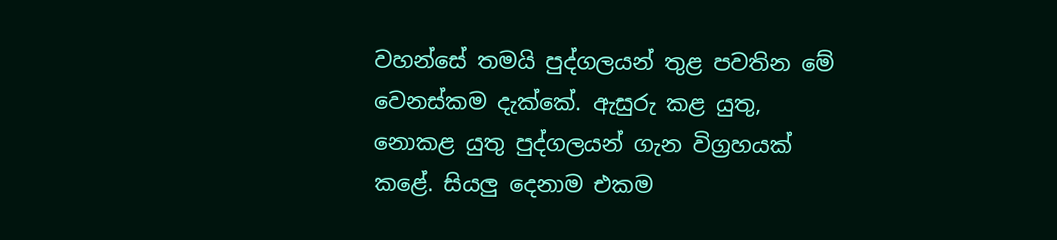වහන්සේ තමයි පුද්ගලයන් තුළ පවතින මේ වෙනස්කම දැක්කේ. ඇසුරු කළ යුතු, නොකළ යුතු පුද්ගලයන් ගැන විග්‍රහයක් කළේ. සියලු දෙනාම එකම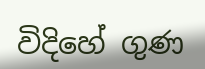විදිහේ ගුණ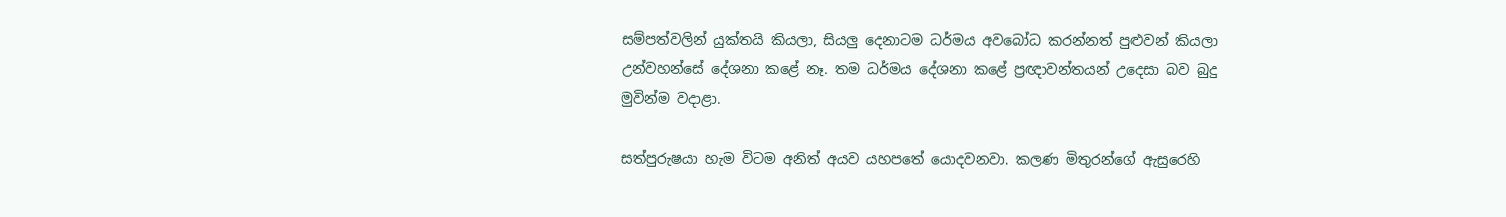සම්පත්වලින් යුක්තයි කියලා, සියලු දෙනාටම ධර්මය අවබෝධ කරන්නත් පුළුවන් කියලා උන්වහන්සේ දේශනා කළේ නෑ. තම ධර්මය දේශනා කළේ ප්‍රඥාවන්තයන් උදෙසා බව බුදු මුවින්ම වදාළා.

සත්පුරුෂයා හැම විටම අනිත් අයව යහපතේ යොදවනවා. කලණ මිතුරන්ගේ ඇසුරෙහි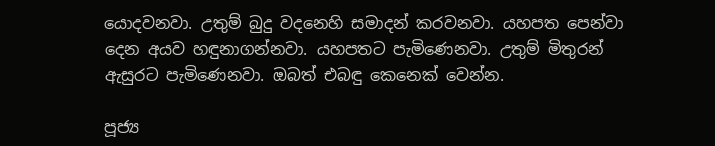යොදවනවා. උතුම් බුදු වදනෙහි සමාදන් කරවනවා. යහපත පෙන්වා දෙන අයව හඳුනාගන්නවා. යහපතට පැමිණෙනවා. උතුම් මිතුරන් ඇසුරට පැමිණෙනවා. ඔබත් එබඳු කෙනෙක් වෙන්න.

පූජ්‍ය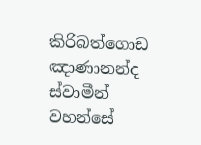කිරිබත්ගොඩ ඤාණානන්ද ස්වාමීන් වහන්සේ